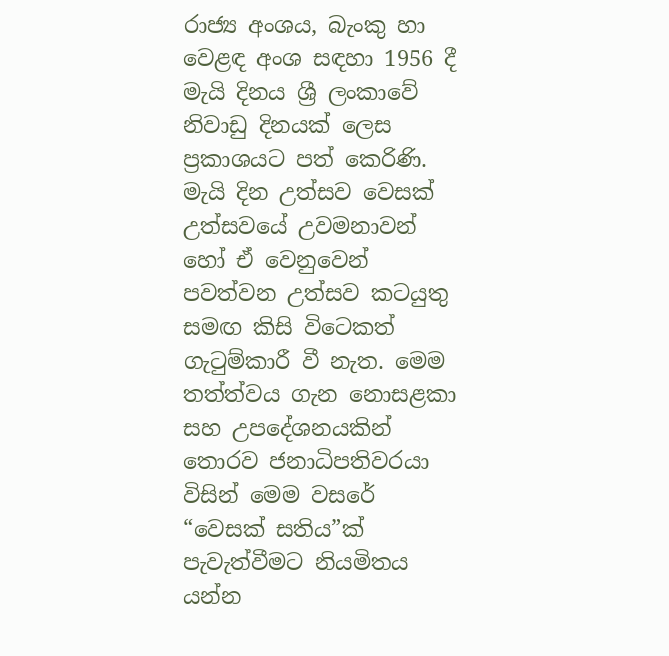රාජ්‍ය අංශය, බැංකු හා වෙළඳ අංශ සඳහා 1956 දී මැයි දිනය ශ්‍රී ලංකාවේ නිවාඩු දිනයක් ලෙස ප්‍රකාශයට පත් කෙරිණි. මැයි දින උත්සව වෙසක් උත්සවයේ උවමනාවන් හෝ ඒ වෙනුවෙන් පවත්වන උත්සව කටයුතු සමඟ කිසි විටෙකත් ගැටුම්කාරී වී නැත. මෙම තත්ත්වය ගැන නොසළකා සහ උපදේශනයකින් තොරව ජනාධිපතිවරයා විසින් මෙම වසරේ “වෙසක් සතිය”ක් පැවැත්වීමට නියමිතය යන්න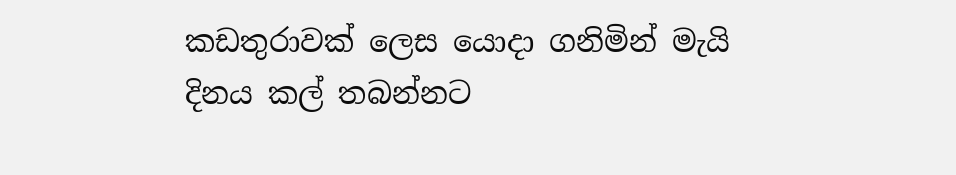කඩතුරාවක් ලෙස යොදා ගනිමින් මැයි දිනය කල් තබන්නට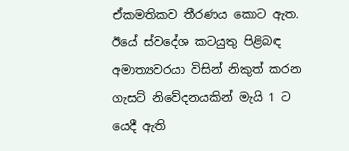ඒකමතිකව තීරණය කොට ඇත. ඊයේ ස්වදේශ කටයුතු පිළිබඳ අමාත්‍යවරයා විසින් නිකුත් කරන ගැසට් නිවේදනයකින් මැයි 1 ට යෙදී ඇති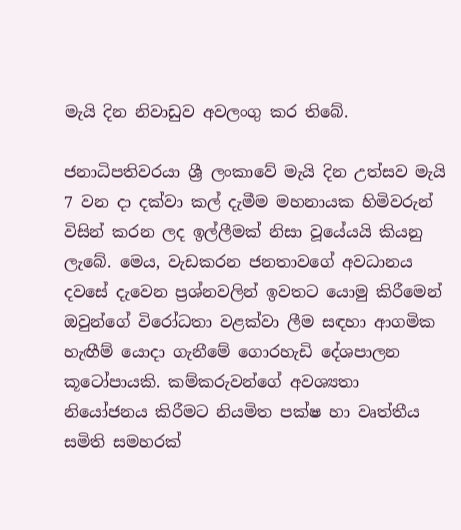මැයි දින නිවාඩුව අවලංගු කර තිබේ.

ජනාධිපතිවරයා ශ්‍රී ලංකාවේ මැයි දින උත්සව මැයි 7 වන දා දක්වා කල් දැමීම මහනායක හිමිවරුන් විසින් කරන ලද ඉල්ලීමක් නිසා වූයේයයි කියනු ලැබේ. මෙය‚ වැඩකරන ජනතාවගේ අවධානය දවසේ දැවෙන ප්‍රශ්නවලින් ඉවතට යොමු කිරීමෙන් ඔවුන්ගේ විරෝධතා වළක්වා ලීම සඳහා ආගමික හැඟීම් යොදා ගැනීමේ ගොරහැඩි දේශපාලන කූටෝපායකි. කම්කරුවන්ගේ අවශ්‍යතා නියෝජනය කිරීමට නියමිත පක්ෂ හා වෘත්තීය සමිති සමහරක්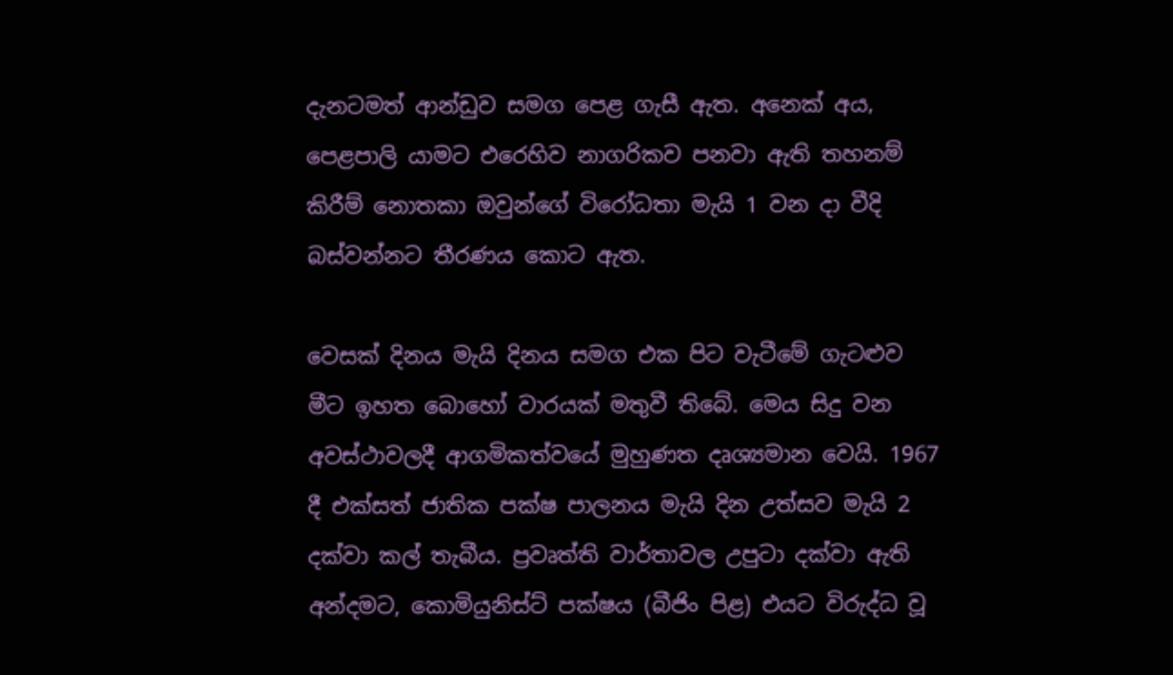දැනටමත් ආන්ඩුව සමග පෙළ ගැසී ඇත. අනෙක් අය‚ පෙළපාලි යාමට එරෙහිව නාගරිකව පනවා ඇති තහනම් කිරීම් නොතකා ඔවුන්ගේ විරෝධතා මැයි 1 වන දා වීදි බස්වන්නට තීරණය කොට ඇත.

වෙසක් දිනය මැයි දිනය සමග එක පිට වැටීමේ ගැටළුව මීට ඉහත බොහෝ වාරයක් මතුවී තිබේ. මෙය සිදු වන අවස්ථාවලදී ආගමිකත්වයේ මුහුණත දෘශ්‍යමාන වෙයි. 1967 දී එක්සත් ජාතික පක්ෂ පාලනය මැයි දින උත්සව මැයි 2 දක්වා කල් තැබීය. ප්‍රවෘත්ති වාර්තාවල උපුටා දක්වා ඇති අන්දමට, කොමියුනිස්ට් පක්ෂය (බීජිං පිළ) එයට විරුද්ධ වූ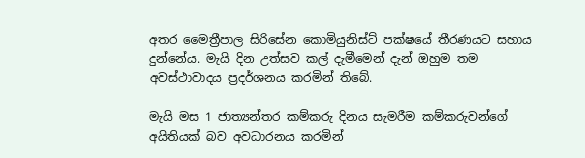අතර මෛත්‍රීපාල සිරිසේන කොමියුනිස්ට් පක්ෂයේ තීරණයට සහාය දුන්නේය. මැයි දින උත්සව කල් දැමීමෙන් දැන් ඔහුම තම අවස්ථාවාදය ප්‍රදර්ශනය කරමින් තිබේ.

මැයි මස 1 ජාත්‍යන්තර කම්කරු දිනය සැමරීම කම්කරුවන්ගේ අයිතියක් බව අවධාරනය කරමින්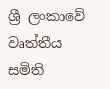ශ්‍රී ලංකාවේ වෘත්තීය සමිති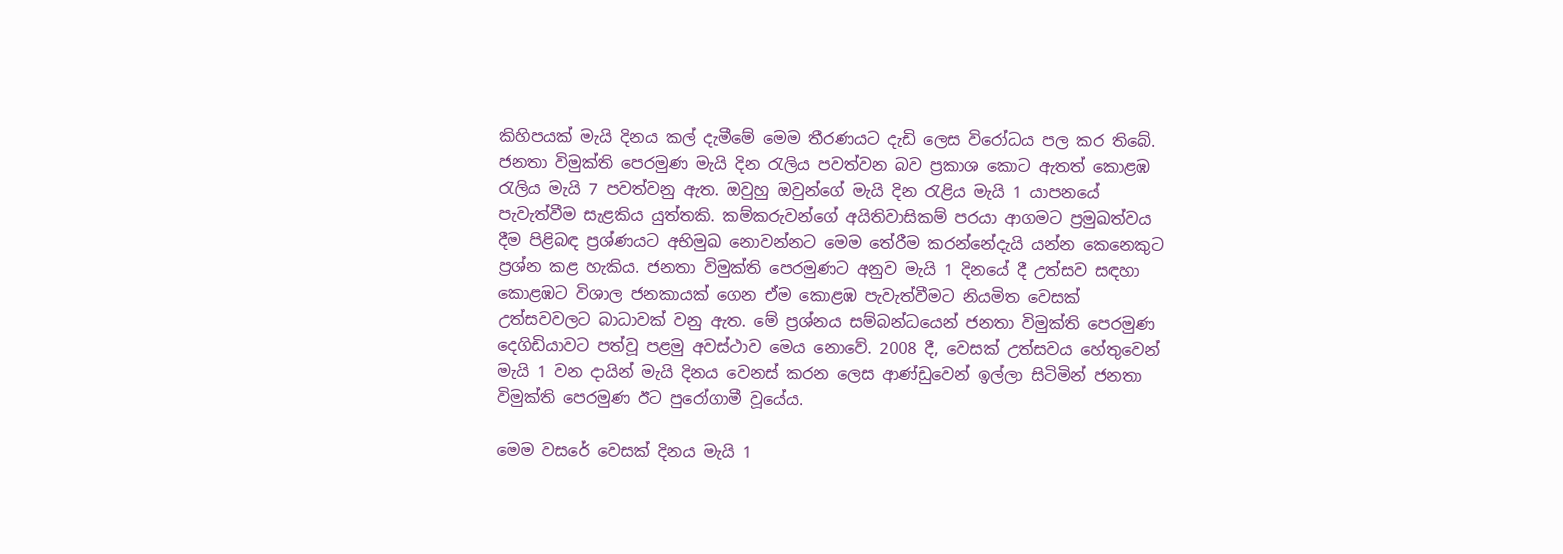කිහිපයක් මැයි දිනය කල් දැමීමේ මෙම තීරණයට දැඩි ලෙස විරෝධය පල කර තිබේ. ජනතා විමුක්ති පෙරමුණ මැයි දින රැලිය පවත්වන බව ප්‍රකාශ කොට ඇතත් කොළඹ රැලිය මැයි 7 පවත්වනු ඇත. ඔවුහු ඔවුන්ගේ මැයි දින රැළිය මැයි 1 යාපනයේ පැවැත්වීම සැළකිය යුත්තකි. කම්කරුවන්ගේ අයිතිවාසිකම් පරයා ආගමට ප්‍රමුඛත්වය දීම පිළිබඳ ප්‍රශ්ණයට අභිමුඛ නොවන්නට මෙම තේරීම කරන්නේදැයි යන්න කෙනෙකුට ප්‍රශ්න කළ හැකිය. ජනතා විමුක්ති පෙරමුණට අනුව මැයි 1 දිනයේ දී උත්සව සඳහා කොළඹට විශාල ජනකායක් ගෙන ඒම කොළඹ පැවැත්වීමට නියමිත වෙසක් උත්සවවලට බාධාවක් වනු ඇත. මේ ප්‍රශ්නය සම්බන්ධයෙන් ජනතා විමුක්ති පෙරමුණ දෙගිඩියාවට පත්වූ පළමු අවස්ථාව මෙය නොවේ. 2008 දී‚ වෙසක් උත්සවය හේතුවෙන් මැයි 1 වන දායි‍න් මැයි දිනය වෙනස් කරන ලෙස ආණ්ඩුවෙන් ඉල්ලා සිටිමින් ජනතා විමුක්ති පෙරමුණ ඊට පුරෝගාමී වූයේය.

මෙම වසරේ වෙසක් දිනය මැයි 1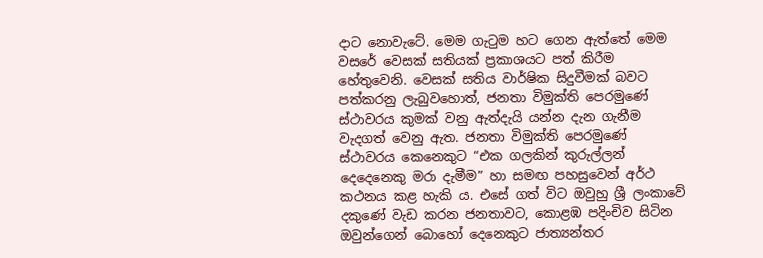දාට නොවැටේ. මෙම ගැටුම හට ගෙන ඇත්තේ මෙම වසරේ වෙසක් සතියක් ප්‍රකාශයට පත් කිරීම හේතුවෙනි. වෙසක් සතිය වාර්ෂික සිදුවීමක් බවට පත්කරනු ලැබුවහොත්‚ ජනතා විමුක්ති පෙරමුණේ ස්ථාවරය කුමක් වනු ඇත්දැයි යන්න දැන ගැනීම වැදගත් වෙනු ඇත. ජනතා විමුක්ති පෙරමුණේ ස්ථාවරය කෙනෙකුට “එක ගලකින් කුරුල්ලන් දෙදෙනෙකු මරා දැමීම” හා සමඟ පහසුවෙන් අර්ථ කථනය කළ හැකි ය. එසේ ගත් විට ඔවුහු ශ්‍රී ලංකාවේ දකුණේ වැඩ කරන ජනතාවට‚ කොළඹ පදිංචිව සිටින ඔවුන්ගෙන් බොහෝ දෙනෙකුට ජාත්‍යන්තර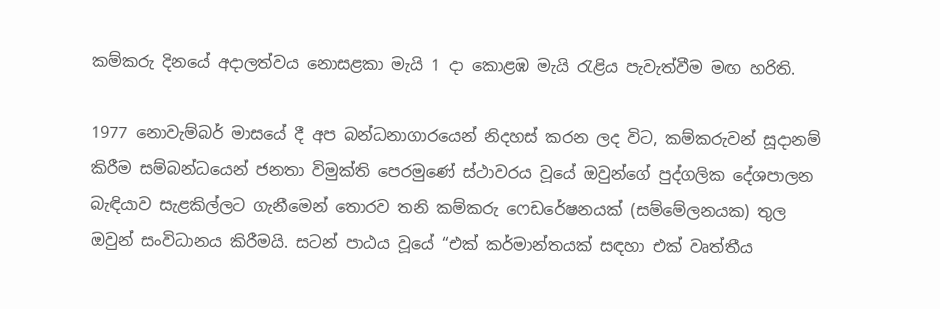කම්කරු දිනයේ අදාලත්වය නොසළකා මැයි 1 දා කොළඹ මැයි රැළිය පැවැත්වීම මඟ හරිති.

1977 නොවැම්බර් මාසයේ දී අප බන්ධනාගාරයෙන් නිදහස් කරන ලද විට, කම්කරුවන් සූදානම් කිරීම සම්බන්ධයෙන් ජනතා විමුක්ති පෙරමුණේ ස්ථාවරය වූයේ ඔවුන්ගේ පුද්ගලික දේශපාලන බැඳියාව සැළකිල්ලට ගැනීමෙන් තොරව තනි කම්කරු ෆෙඩරේෂනයක් (සම්මේලනයක) තුල ඔවුන් සංවිධානය කිරීමයි. සටන් පාඨය වූයේ “එක් කර්මාන්තයක් සඳහා එක් වෘත්තීය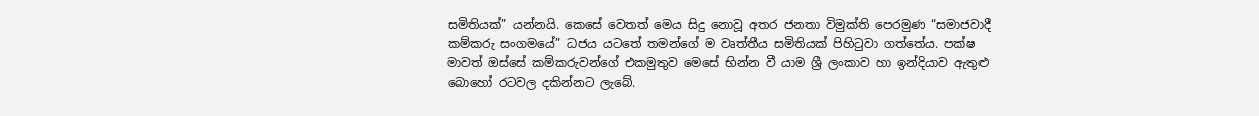සමිතියක්” යන්නයි. කෙසේ වෙතත් මෙය සිදු නොවූ අතර ජනතා විමුක්ති පෙරමුණ “සමාජවාදී කම්කරු සංගමයේ” ධජය යටතේ තමන්ගේ ම වෘත්තීය සමිතියක් පිහිටුවා ගත්තේය. පක්ෂ මාවත් ඔස්සේ කම්කරුවන්ගේ එකමුතුව මෙසේ භින්න වී යාම ශ්‍රී ලංකාව හා ඉන්දියාව ඇතුළු බොහෝ රටවල දකින්නට ලැබේ.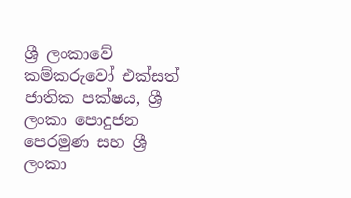ශ්‍රී ලංකාවේ කම්කරුවෝ එක්සත් ජාතික පක්ෂය‚ ශ්‍රී ලංකා පොදුජන පෙරමුණ සහ ශ්‍රී ලංකා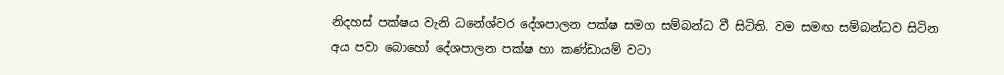නිදහස් පක්ෂය වැනි ධනේශ්වර දේශපාලන පක්ෂ සමග සම්බන්ධ වී සිටිති. වම සමඟ සම්බන්ධව සිටින අය පවා බොහෝ දේශපාලන පක්ෂ හා කණ්ඩායම් වටා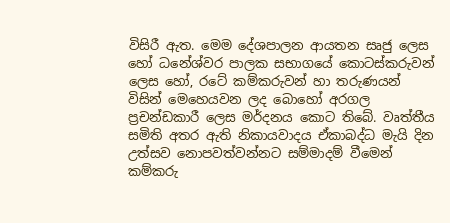විසිරී ඇත. මෙම දේශපාලන ආයතන සෘජු ලෙස හෝ ධනේශ්වර පාලක සභාගයේ කොටස්කරුවන් ලෙස හෝ‚ රටේ කම්කරුවන් හා තරුණයන් විසින් මෙහෙයවන ලද බොහෝ අරගල ප්‍රචන්ඩකාරී ලෙස මර්දනය කොට තිබේ. වෘත්තීය සමිති අතර ඇති නිකායවාදය ඒකාබද්ධ මැයි දින උත්සව නොපවත්වන්නට සම්මාදම් වීමෙන් කම්කරු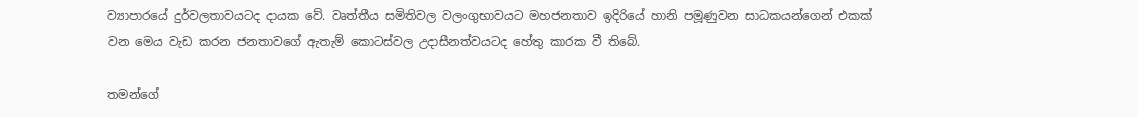ව්‍යාපාරයේ දුර්වලතාවයටද දායක වේ. වෘත්තීය සමිතිවල වලංගුභාවයට මහජනතාව ඉදිරියේ හානි පමූණුවන සාධකයන්ගෙන් එකක් වන මෙය වැඩ කරන ජනතාවගේ ඇතැම් කොටස්වල උදාසීනත්වයටද හේතු කාරක වී තිබේ.

තමන්ගේ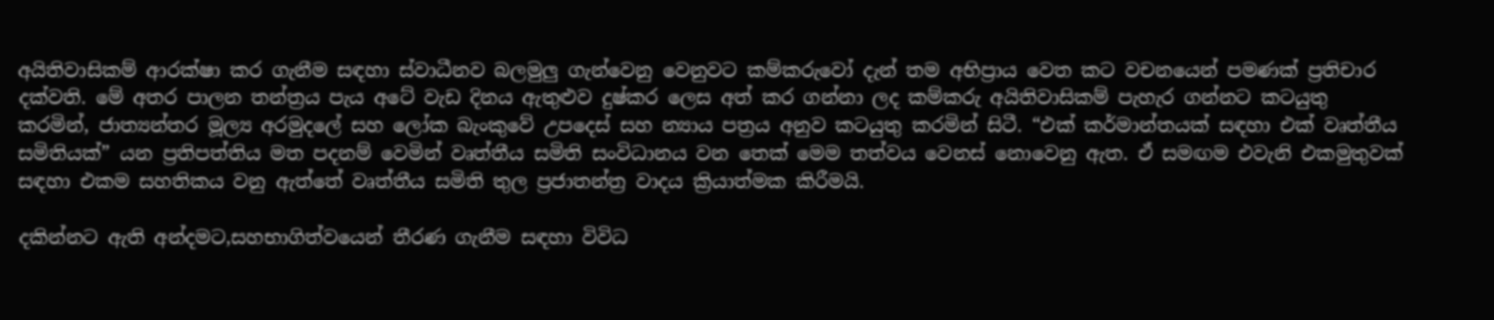අයිතිවාසිකම් ආරක්ෂා කර ගැනීම සඳහා ස්වාධීනව බලමුලු ගැන්වෙනු වෙනුවට කම්කරුවෝ දැන් තම අභිප්‍රාය වෙත කට වචනයෙන් පමණක් ප්‍රතිචාර දක්වති. මේ අතර පාලන තන්ත්‍රය පැය අටේ වැඩ දිනය ඇතුළුව දුෂ්කර ලෙස අත් කර ගන්නා ලද කම්කරු අයිතිවාසිකම් පැහැර ගන්නට කටයුතු කරමින්‚ ජාත්‍යන්තර මූල්‍ය අරමුදලේ සහ ලෝක බැංකුවේ උපදෙස් සහ න්‍යාය පත්‍රය අනුව කටයුතු කරමින් සිටී. “එක් කර්මාන්තයක් සඳහා එක් වෘත්තීය සමිතියක්” යන ප්‍රතිපත්තිය මත පදනම් වෙමින් වෘත්තීය සමිති සංවිධානය වන තෙක් මෙම තත්වය වෙනස් නොවෙනු ඇත. ඒ සමඟම එවැනි එකමුතුවක් සඳහා එකම සහතිකය වනු ඇත්තේ වෘත්තීය සමිති තුල ප්‍රජාතන්ත්‍ර වාදය ක්‍රියාත්මක කිරීමයි.

දකින්නට ඇති අන්දමට‚සහභාගිත්වයෙන් තීරණ ගැනීම සඳහා විවිධ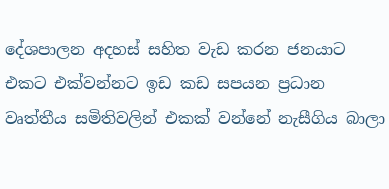දේශපාලන අදහස් සහිත වැඩ කරන ජනයාට එකට එක්වන්නට ඉඩ කඩ සපයන ප්‍රධාන වෘත්තීය සමිතිවලින් එකක් වන්නේ නැසීගිය බාලා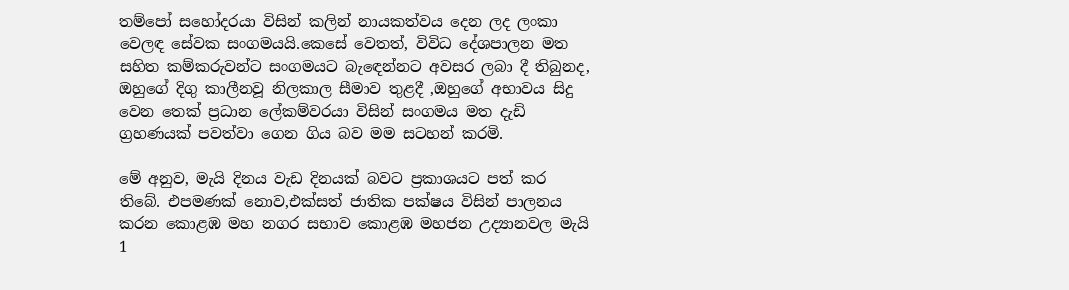තම්පෝ සහෝදරයා විසින් කලින් නායකත්වය දෙන ලද ලංකා වෙලඳ සේවක සංගමයයි.කෙසේ වෙතත්‚ විවිධ දේශපාලන මත සහිත කම්කරුවන්ට සංගමයට බැඳෙන්නට අවසර ලබා දී තිබුනද‚ ඔහුගේ දිගු කාලීනවූ නිලකාල සීමාව තුළදී ‚ඔහුගේ අභාවය සිදු වෙන තෙක් ප්‍රධාන ලේකම්වරයා විසින් සංගමය මත දැඩි ග්‍රහණයක් පවත්වා ගෙන ගිය බව මම සටහන් කරමි.

මේ අනුව‚ මැයි දිනය වැඩ දිනයක් බවට ප්‍රකාශයට පත් කර තිබේ. එපමණක් නොව‚එක්සත් ජාතික පක්ෂය විසින් පාලනය කරන කොළඹ මහ නගර සභාව කොළඹ මහජන උද්‍යානවල මැයි 1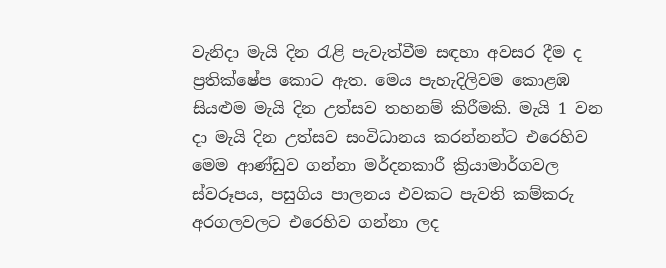වැනිදා මැයි දින රැළි පැවැත්වීම සඳහා අවසර දීම ද ප්‍රතික්ෂේප කොට ඇත. මෙය පැහැදිලිවම කොළඹ සියළුම මැයි දින උත්සව තහනම් කිරීමකි. මැයි 1 වන දා මැයි දින උත්සව සංවිධානය කරන්නන්ට එරෙහිව මෙම ආණ්ඩුව ගන්නා මර්දනකාරී ක්‍රියාමාර්ගවල ස්වරූපය‚ පසුගිය පාලනය එවකට පැවති කම්කරු අරගලවලට එරෙහිව ගන්නා ලද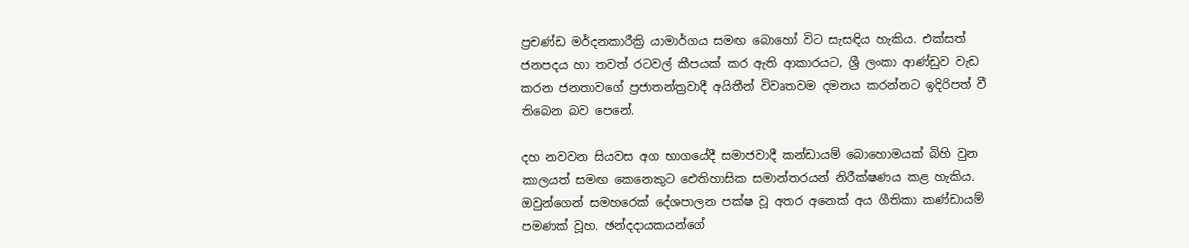ප්‍රචණ්ඩ මර්දනකාරීක්‍රි යාමාර්ගය සමඟ බොහෝ විට සැසඳිය හැකිය. එක්සත් ජනපදය හා තවත් රටවල් කීපයක් කර ඇති ආකාරයට‚ ශ්‍රී ලංකා ආණ්ඩුව වැඩ කරන ජනතාවගේ ප්‍රජාතන්ත්‍රවාදී අයිතීන් විවෘතවම දමනය කරන්නට ඉදිරිපත් වී තිබෙන බව පෙනේ.

දහ නවවන සියවස අග භාගයේදී සමාජවාදී කන්ඩායම් බොහොමයක් බිහි වුන කාලයත් සමඟ කෙනෙකුට ඓතිහාසික සමාන්තරයන් නිරීක්ෂණය කළ හැකිය. ඔවුන්ගෙන් සමහරෙක් දේශපාලන පක්ෂ වූ අතර අනෙක් අය ගීතිකා කණ්ඩායම් පමණක් වූහ. ඡන්දදායකයන්ගේ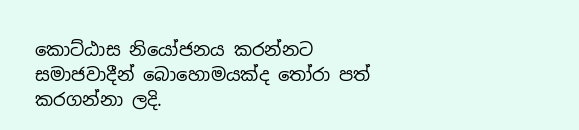කොට්ඨාස නියෝජනය කරන්නට සමාජවාදීන් බොහොමයක්ද තෝරා පත් කරගන්නා ලදි.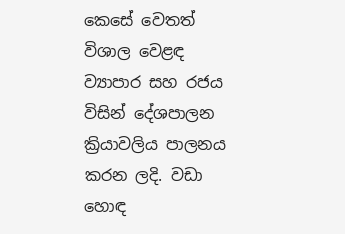කෙසේ වෙතත් විශාල වෙළඳ ව්‍යාපාර සහ රජය විසින් දේශපාලන ක්‍රියාවලිය පාලනය කරන ලදි. වඩා හොඳ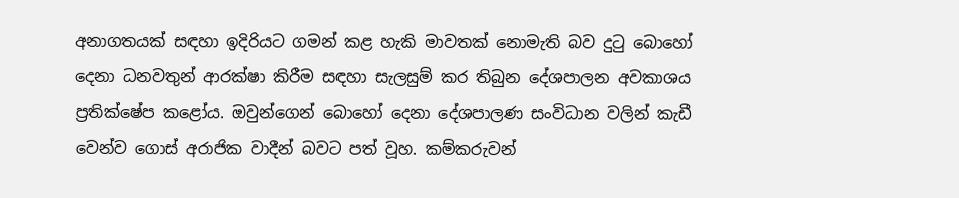අනාගතයක් සඳහා ඉදිරියට ගමන් කළ හැකි මාවතක් නොමැති බව දුටු බොහෝ දෙනා ධනවතුන් ආරක්ෂා කිරීම සඳහා සැලසුම් කර තිබුන දේශපාලන අවකාශය ප්‍රතික්ෂේප කළෝය. ඔවුන්ගෙන් බොහෝ දෙනා දේශපාලණ සංවිධාන වලින් කැඩී වෙන්ව ගොස් අරාජික වාදීන් බවට පත් වූහ. කම්කරුවන්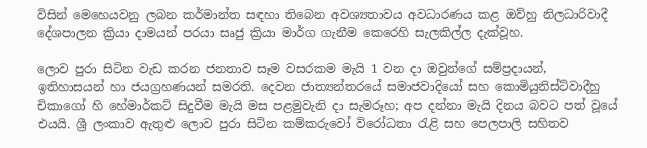විසින් මෙහෙයවනු ලබන කර්මාන්ත සඳහා තිබෙන අවශ්‍යතාවය අවධාරණය කළ ඔව්හු නිලධාරිවාදී දේශපාලන ක්‍රියා දාමයන් පරයා සෘජු ක්‍රියා මාර්ග ගැනීම කෙරෙහි සැලකිල්ල දැක්වූහ.

ලොව පුරා සිටින වැඩ කරන ජනතාව සෑම වසරකම මැයි 1 වන දා ඔවුන්ගේ සම්ප්‍රදායන්, ඉතිහාසයන් හා ජයග්‍රහණයන් සමරති. දෙවන ජාත්‍යන්තරයේ සමාජවාදියෝ සහ කොමියුනිස්ට්වාදීහු චිකාගෝ හි හේමාර්කට් සිදුවීම මැයි මස පළමුවැනි දා සැමරූහ; අප දන්නා මැයි දිනය බවට පත් වූයේ එයයි. ශ්‍රී ලංකාව ඇතුළු ලොව පුරා සිටින කම්කරුවෝ විරෝධතා රැළි සහ පෙලපාලි සහිතව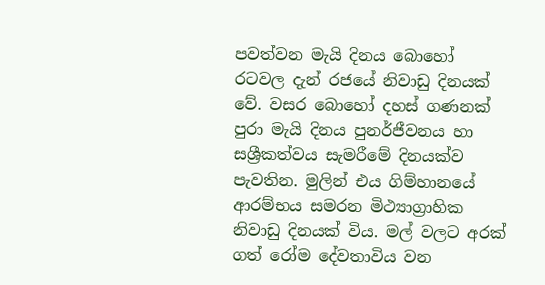පවත්වන මැයි දිනය බොහෝ රටවල දැන් රජයේ නිවාඩු දිනයක් වේ. වසර බොහෝ දහස් ගණනක් පුරා මැයි දිනය පුනර්ජීවනය හා සශ්‍රීකත්වය සැමරීමේ දිනයක්ව පැවතින. මුලින් එය ගිම්හානයේ ආරම්භය සමරන මිථ්‍යාග්‍රාහික නිවාඩු දිනයක් විය. මල් වලට අරක් ගත් රෝම දේවතාවිය වන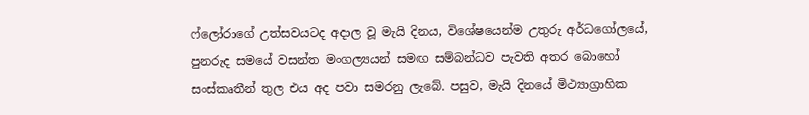ෆ්ලෝරාගේ උත්සවයටද අදාල වූ මැයි දිනය‚ විශේෂයෙන්ම උතුරු අර්ධගෝලයේ‚ පුනරුද සමයේ වසන්ත මංගල්‍යයන් සමඟ සම්බන්ධව පැවති අතර බොහෝ සංස්කෘතීන් තුල එය අද පවා සමරනු ලැබේ. පසුව, මැයි දිනයේ මිථ්‍යාග්‍රාහික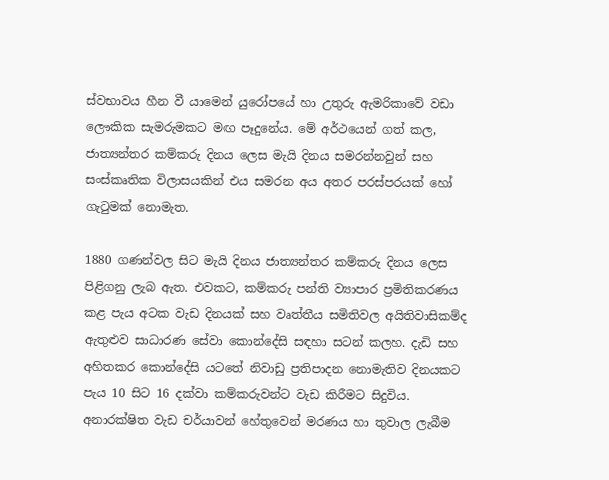ස්වභාවය හීන වී යාමෙන් යුරෝපයේ හා උතුරු ඇමරිකාවේ වඩා ලෞකික සැමරුමකට මඟ පෑදුනේය. මේ අර්ථයෙන් ගත් කල‚ ජාත්‍යන්තර කම්කරු දිනය ලෙස මැයි දිනය සමරන්නවුන් සහ සංස්කෘතික විලාසයකින් එය සමරන අය අතර පරස්පරයක් හෝ ගැටුමක් නොමැත.

1880 ගණන්වල සිට මැයි දිනය ජාත්‍යන්තර කම්කරු දිනය ලෙස පිළිගනු ලැබ ඇත. එවකට‚ කම්කරු පන්ති ව්‍යාපාර ප්‍රමිතිකරණය කළ පැය අටක වැඩ දිනයක් සහ වෘත්තීය සමිතිවල අයිතිවාසිකම්ද ඇතුළුව සාධාරණ සේවා කොන්දේසි සඳහා සටන් කලහ. දැඩි සහ අහිතකර කොන්දේසි යටතේ නිවාඩු ප්‍රතිපාදන නොමැතිව දිනයකට පැය 10 සිට 16 දක්වා කම්කරුවන්ට වැඩ කිරීමට සිදුවිය. අනාරක්ෂිත වැඩ චර්යාවන් හේතුවෙන් මරණය හා තුවාල ලැබීම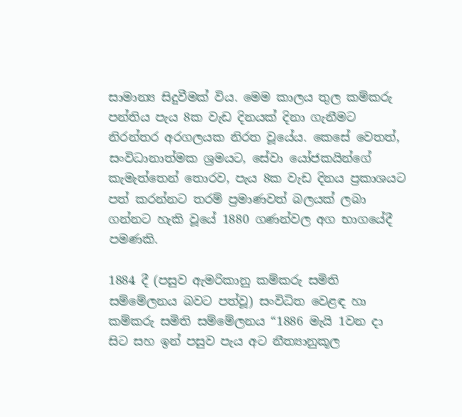සාමාන්‍ය සිදුවීමක් විය. මෙම කාලය තුල කම්කරු පන්තිය පැය 8ක වැඩ දිනයක් දිනා ගැනීමට නිරන්තර අරගලයක නිරත වූයේය. කෙසේ වෙතත්‚ සංවිධානාත්මක ශ්‍රමයට, සේවා යෝජකයින්ගේ කැමැත්තෙන් තොරව‚ පැය 8ක වැඩ දිනය ප්‍රකාශයට පත් කරන්නට තරම් ප්‍රමාණවත් බලයක් ලබා ගන්නට හැකි වූයේ 1880 ගණන්වල අග භාගයේදී පමණකි.

1884 දී (පසුව ඇමරිකානු කම්කරු සමිති සම්මේලනය බවට පත්වූ) සංවිධිත වෙළඳ හා කම්කරු සමිති සම්මේලනය “1886 මැයි 1වන දා සිට සහ ඉන් පසුව පැය අට නීත්‍යානුකූල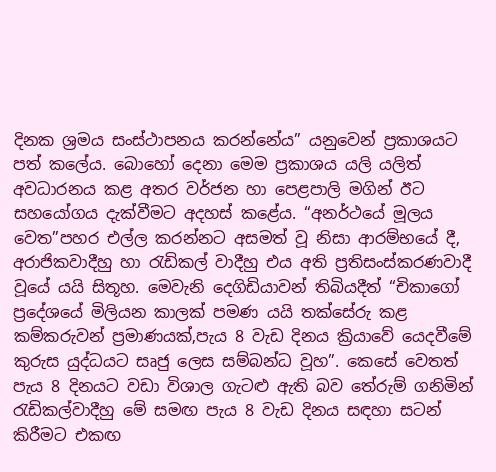දිනක ශ්‍රමය සංස්ථාපනය කරන්නේය” යනුවෙන් ප්‍රකාශයට පත් කලේය. බොහෝ දෙනා මෙම ප්‍රකාශය යලි යලිත් අවධාරනය කළ අතර වර්ජන හා පෙළපාලි මගින් ඊට සහයෝගය දැක්වීමට අදහස් කළේය. “අනර්ථයේ මූලය වෙත”පහර එල්ල කරන්නට අසමත් වූ නිසා ආරම්භයේ දී‚ අරාජිකවාදීහු හා රැඩිකල් වාදීහු එය අති ප්‍රතිසංස්කරණවාදී වූයේ යයි සිතූහ. මෙවැනි දෙගිඩියාවන් තිබියදීත් “චිකාගෝ ප්‍රදේශයේ මිලියන කාලක් පමණ යයි තක්සේරු කළ කම්කරුවන් ප්‍රමාණයක්‚පැය 8 වැඩ දිනය ක්‍රියාවේ යෙදවීමේ කුරුස යුද්ධයට සෘජු ලෙස සම්බන්ධ වූහ”. කෙසේ වෙතත් පැය 8 දිනයට වඩා විශාල ගැටළු ඇති බව තේරුම් ගනිමින් රැඩිකල්වාදීහු මේ සමඟ පැය 8 වැඩ දිනය සඳහා සටන් කිරීමට එකඟ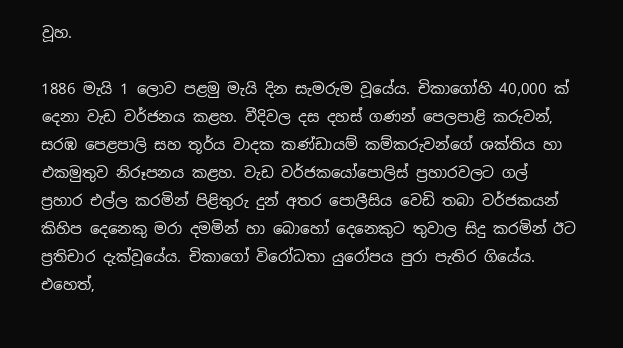වූහ.

1886 මැයි 1 ලොව පළමු මැයි දින සැමරුම වූයේය. චිකාගෝහි 40,000 ක් දෙනා වැඩ වර්ජනය කළහ. වීදිවල දස දහස් ගණන් පෙලපාළි කරුවන්‚ සරඹ පෙළපාලි සහ තූර්ය වාදක කණ්ඩායම් කම්කරුවන්ගේ ශක්තිය හා එකමුතුව නිරූපනය කළහ. වැඩ වර්ජකයෝපොලිස් ප්‍රහාරවලට ගල් ප්‍රහාර එල්ල කරමින් පිළිතුරු දුන් අතර පොලීසිය වෙඩි තබා වර්ජකයන් කිහිප දෙනෙකු මරා දමමින් හා බොහෝ දෙනෙකුට තුවාල සිදු කරමින් ඊට ප්‍රතිචාර දැක්වූයේය. චිකාගෝ විරෝධතා යුරෝපය පුරා පැතිර ගියේය. එහෙත්‚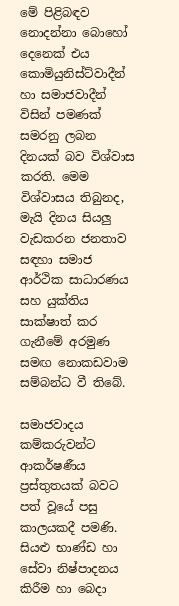මේ පිළිබඳව නොදන්නා බොහෝ දෙනෙක් එය කොමියුනිස්ට්වාදීන් හා සමාජවාදීන් විසින් පමණක් සමරනු ලබන දිනයක් බව විශ්වාස කරති. මෙම විශ්වාසය තිබුනද‚ මැයි දිනය සියලු වැඩකරන ජනතාව සඳහා සමාජ ආර්ථික සාධාරණය සහ යුක්තිය සාක්ෂාත් කර ගැනීමේ අරමුණ සමඟ නොකඩවාම සම්බන්ධ වී තිබේ.

සමාජවාදය කම්කරුවන්ට ආකර්ෂණීය ප්‍රස්තුතයක් බවට පත් වූයේ පසු කාලයකදී පමණි. සියළු භාණ්ඩ හා සේවා නිෂ්පාදනය කිරීම හා බෙදා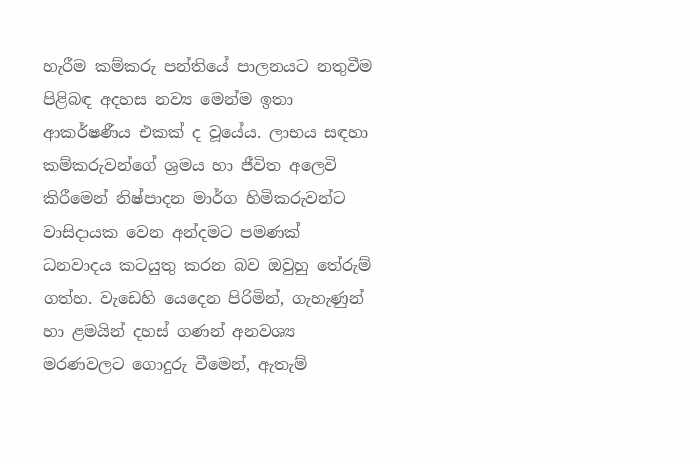හැරීම කම්කරු පන්තියේ පාලනයට නතුවීම පිළිබඳ අදහස නව්‍ය මෙන්ම ඉතා ආකර්ෂණීය එකක් ද වූයේය. ලාභය සඳහා කම්කරුවන්ගේ ශ්‍රමය හා ජීවිත අලෙවි කිරීමෙන් නිෂ්පාදන මාර්ග හිමිකරුවන්ට වාසිදායක වෙන අන්දමට පමණක් ධනවාදය කටයුතු කරන බව ඔවුහු තේරුම් ගත්හ. වැඩෙහි යෙදෙන පිරිමින්‚ ගැහැණුන් හා ළමයින් දහස් ගණන් අනවශ්‍ය මරණවලට ගොදුරු වීමෙන්‚ ඇතැම්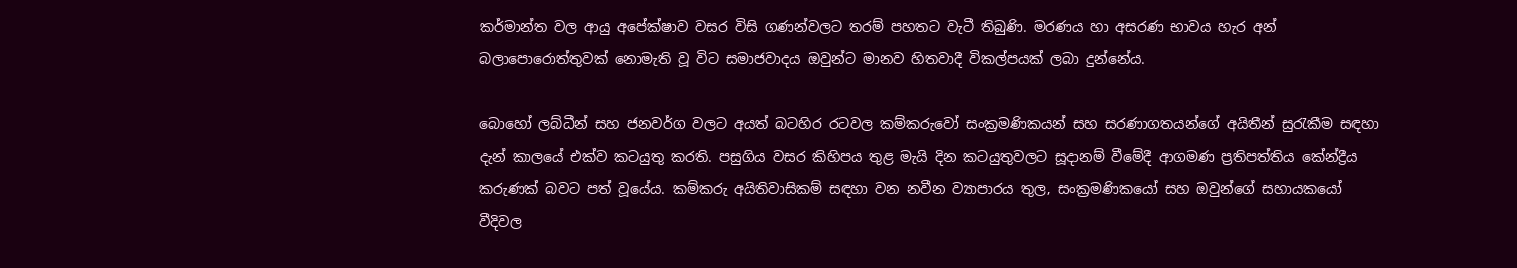කර්මාන්ත වල ආයු අපේක්ෂාව වසර විසි ගණන්වලට තරම් පහතට වැටී තිබුණි. මරණය හා අසරණ භාවය හැර අන් බලාපොරොත්තුවක් නොමැති වූ විට සමාජවාදය ඔවුන්ට මානව හිතවාදී විකල්පයක් ලබා දුන්නේය.

බොහෝ ලබ්ධීන් සහ ජනවර්ග වලට අයත් බටහිර රටවල කම්කරුවෝ සංක්‍රමණිකයන් සහ සරණාගතයන්ගේ අයිතීන් සුරැකීම සඳහා දැන් කාලයේ එක්ව කටයුතු කරති. පසුගිය වසර කිහිපය තුළ මැයි දින කටයුතුවලට සූදානම් වීමේදී ආගමණ ප්‍රතිපත්තිය කේන්ද්‍රීය කරුණක් බවට පත් වූයේය. කම්කරු අයිතිවාසිකම් සඳහා වන නවීන ව්‍යාපාරය තුල‚ සංක්‍රමණිකයෝ සහ ඔවුන්ගේ සහායකයෝ වීදිවල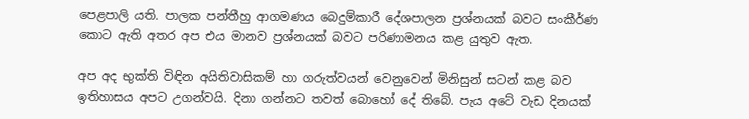පෙළපාලි යති. පාලක පන්තීහු ආගමණය බෙදුම්කාරී දේශපාලන ප්‍රශ්නයක් බවට සංකීර්ණ කොට ඇති අතර අප එය මානව ප්‍රශ්නයක් බවට පරිණාමනය කළ යුතුව ඇත.

අප අද භුක්ති විඳින අයිතිවාසිකම් හා ගරුත්වයන් වෙනුවෙන් මිනිසුන් සටන් කළ බව ඉතිහාසය අපට උගන්වයි. දිනා ගන්නට තවත් බොහෝ දේ තිබේ. පැය අටේ වැඩ දිනයක්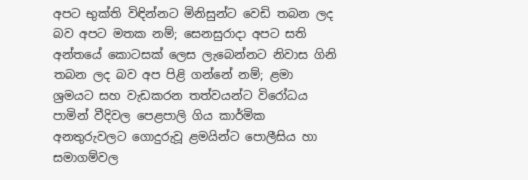අපට භුක්ති විඳින්නට මිනිසුන්ට වෙඩි තබන ලද බව අපට මතක නම්; සෙනසුරාදා අපට සති අන්තයේ කොටසක් ලෙස ලැබෙන්නට නිවාස ගිනි තබන ලද බව අප පිළි ගන්නේ නම්; ළමා ශ්‍රමයට සහ වැඩකරන තත්වයන්ට විරෝධය පාමින් වීදිවල පෙළපාලි ගිය කාර්මික අනතුරුවලට ගොදුරුවූ ළමයින්ට පොලීසිය හා සමාගම්වල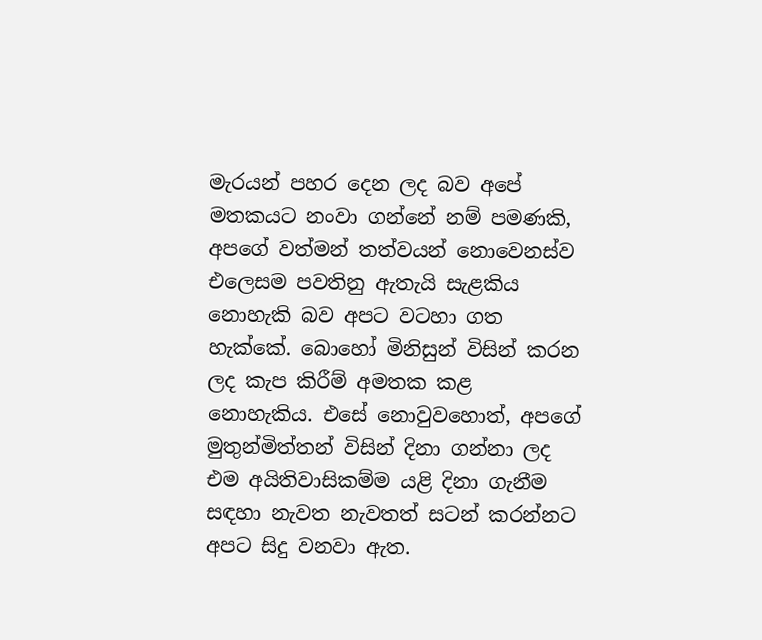මැරයන් පහර දෙන ලද බව අපේ මතකයට නංවා ගන්නේ නම් පමණකි‚ අපගේ වත්මන් තත්වයන් නොවෙනස්ව එලෙසම පවතිනු ඇතැයි සැළකිය නොහැකි බව අපට වටහා ගත හැක්කේ. බොහෝ මිනිසුන් විසින් කරන ලද කැප කිරීම් අමතක කළ නොහැකිය. එසේ නොවුවහොත්, අපගේ මුතුන්මිත්තන් විසින් දිනා ගන්නා ලද එම අයිතිවාසිකම්ම යළි දිනා ගැනීම සඳහා නැවත නැවතත් සටන් කරන්නට අපට සිදු වනවා ඇත.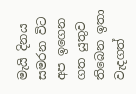මැයි දිනය සමරන විට අප ඉගෙන ගත යුතුව තිබෙන ඉතා වැදගත්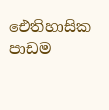ඓතිහාසික පාඩම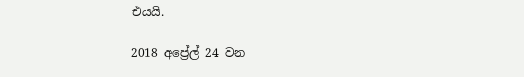එයයි.

2018 අප්‍රේල් 24 වන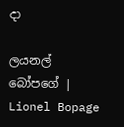දා

ලයනල් බෝපගේ | Lionel Bopage